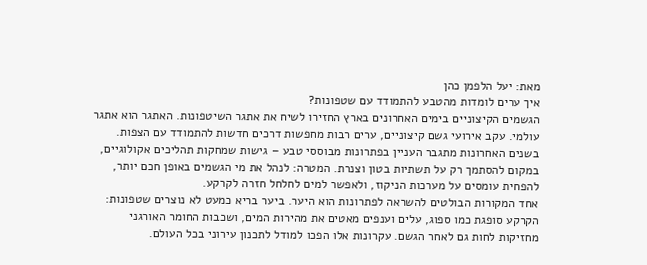מאת: יעל הלפמן כהן
איך ערים לומדות מהטבע להתמודד עם שטפונות?
הגשמים הקיצוניים בימים האחרונים בארץ החזירו לשיח את אתגר השיטפונות. האתגר הוא אתגר עולמי. עקב אירועי גשם קיצוניים, ערים רבות מחפשות דרכים חדשות להתמודד עם הצפות. בשנים האחרונות מתגבר העניין בפתרונות מבוססי טבע – גישות שמחקות תהליכים אקולוגיים, במקום להסתמך רק על תשתיות בטון וצנרת. המטרה: לנהל את מי הגשמים באופן חכם יותר, להפחית עומסים על מערכות הניקוז, ולאפשר למים לחלחל חזרה לקרקע.
אחד המקורות הבולטים להשראה לפתרונות הוא היער. ביער בריא כמעט לא נוצרים שטפונות: הקרקע סופגת כמו ספוג, עלים וענפים מאטים את מהירות המים, ושכבות החומר האורגני מחזיקות לחות גם לאחר הגשם. עקרונות אלו הפכו למודל לתכנון עירוני בכל העולם.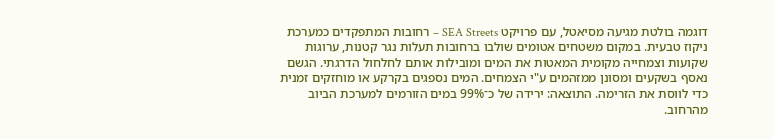דוגמה בולטת מגיעה מסיאטל, עם פרויקט SEA Streets – רחובות המתפקדים כמערכת ניקוז טבעית. במקום משטחים אטומים שולבו ברחובות תעלות נגר קטנות, ערוגות שקועות וצמחייה מקומית המאטות את המים ומובילות אותם לחלחול הדרגתי. הגשם נאסף בשקעים ומסונן ממזהמים ע"י הצמחים. המים נספגים בקרקע או מוחזקים זמנית כדי לווסת את הזרימה. התוצאה: ירידה של כ־99% במים הזורמים למערכת הביוב מהרחוב.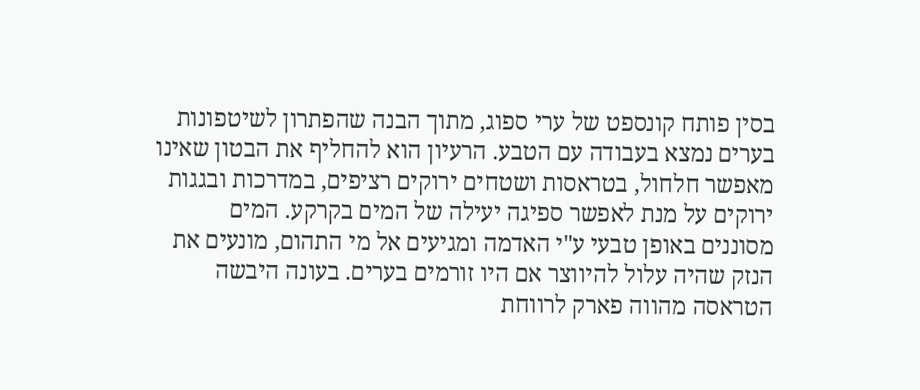בסין פותח קונספט של ערי ספוג, מתוך הבנה שהפתרון לשיטפונות בערים נמצא בעבודה עם הטבע. הרעיון הוא להחליף את הבטון שאינו מאפשר חלחול, בטראסות ושטחים ירוקים רציפים, במדרכות ובגגות ירוקים על מנת לאפשר ספיגה יעילה של המים בקרקע. המים מסוננים באופן טבעי ע"י האדמה ומגיעים אל מי התהום, מונעים את הנזק שהיה עלול להיווצר אם היו זורמים בערים. בעונה היבשה הטראסה מהווה פארק לרווחת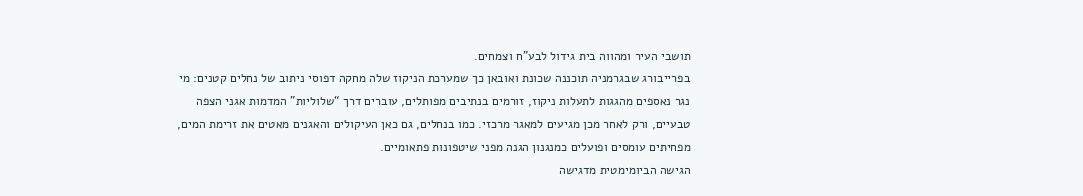תושבי העיר ומהווה בית גידול לבע"ח וצמחים.
בפרייבורג שבגרמניה תוכננה שכונת ואובאן כך שמערכת הניקוז שלה מחקה דפוסי ניתוב של נחלים קטנים: מי נגר נאספים מהגגות לתעלות ניקוז, זורמים בנתיבים מפותלים, עוברים דרך “שלוליות” המדמות אגני הצפה טבעיים, ורק לאחר מכן מגיעים למאגר מרכזי. כמו בנחלים, גם כאן העיקולים והאגנים מאטים את זרימת המים, מפחיתים עומסים ופועלים כמנגנון הגנה מפני שיטפונות פתאומיים.
הגישה הביומימטית מדגישה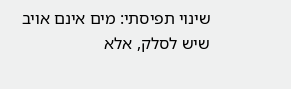שינוי תפיסתי: מים אינם אויב שיש לסלק, אלא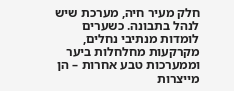חלק מעיר חיה, מערכת שיש לנהל בתבונה. כשערים לומדות מנתיבי נחלים, מקרקעות מחלחלות ביער וממערכות טבע אחרות – הן מייצרות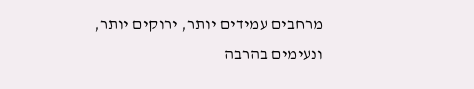מרחבים עמידים יותר, ירוקים יותר, ונעימים בהרבה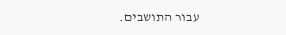עבור התושבים.